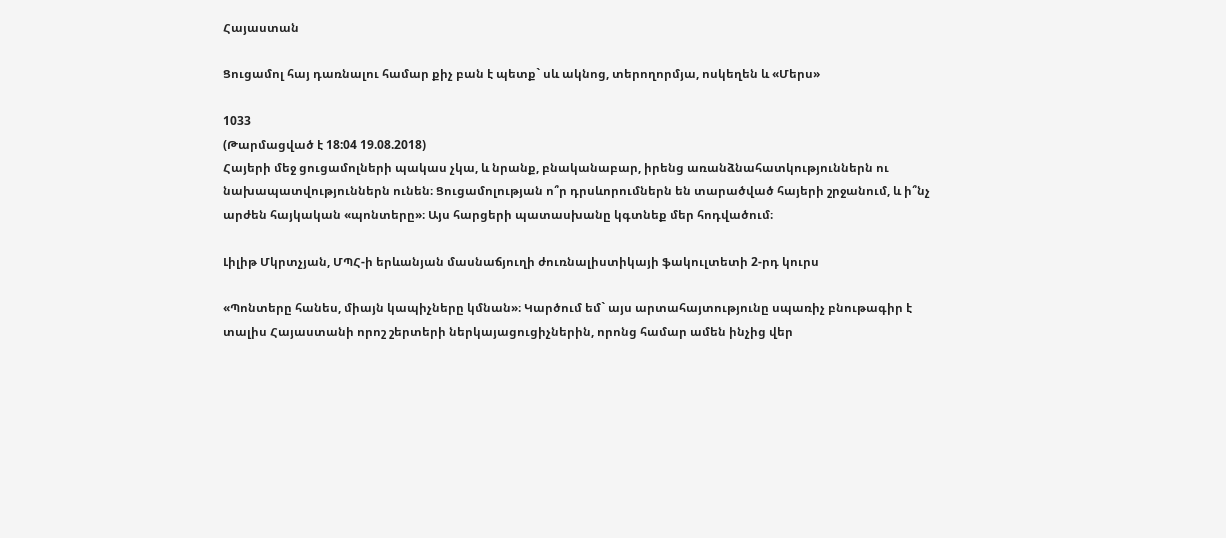Հայաստան

Ցուցամոլ հայ դառնալու համար քիչ բան է պետք` սև ակնոց, տերողորմյա, ոսկեղեն և «Մերս»

1033
(Թարմացված է 18:04 19.08.2018)
Հայերի մեջ ցուցամոլների պակաս չկա, և նրանք, բնականաբար, իրենց առանձնահատկություններն ու նախապատվություններն ունեն։ Ցուցամոլության ո՞ր դրսևորումներն են տարածված հայերի շրջանում, և ի՞նչ արժեն հայկական «պոնտերը»։ Այս հարցերի պատասխանը կգտնեք մեր հոդվածում։

Լիլիթ Մկրտչյան, ՄՊՀ-ի երևանյան մասնաճյուղի ժուռնալիստիկայի ֆակուլտետի 2-րդ կուրս

«Պոնտերը հանես, միայն կապիչները կմնան»։ Կարծում եմ` այս արտահայտությունը սպառիչ բնութագիր է տալիս Հայաստանի որոշ շերտերի ներկայացուցիչներին, որոնց համար ամեն ինչից վեր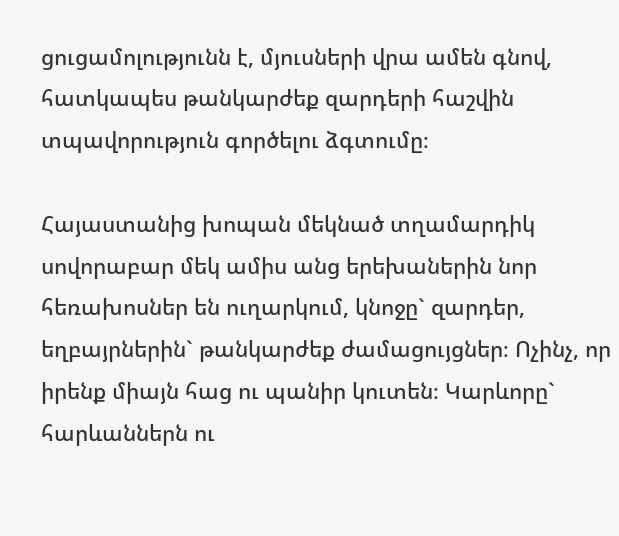ցուցամոլությունն է, մյուսների վրա ամեն գնով, հատկապես թանկարժեք զարդերի հաշվին տպավորություն գործելու ձգտումը։

Հայաստանից խոպան մեկնած տղամարդիկ սովորաբար մեկ ամիս անց երեխաներին նոր հեռախոսներ են ուղարկում, կնոջը` զարդեր, եղբայրներին` թանկարժեք ժամացույցներ։ Ոչինչ, որ իրենք միայն հաց ու պանիր կուտեն։ Կարևորը` հարևաններն ու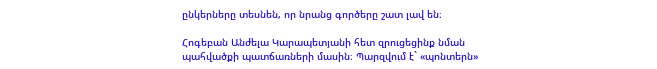ընկերները տեսնեն, որ նրանց գործերը շատ լավ են։

Հոգեբան Անժելա Կարապետյանի հետ զրուցեցինք նման պահվածքի պատճառների մասին։ Պարզվում է` «պոնտերն»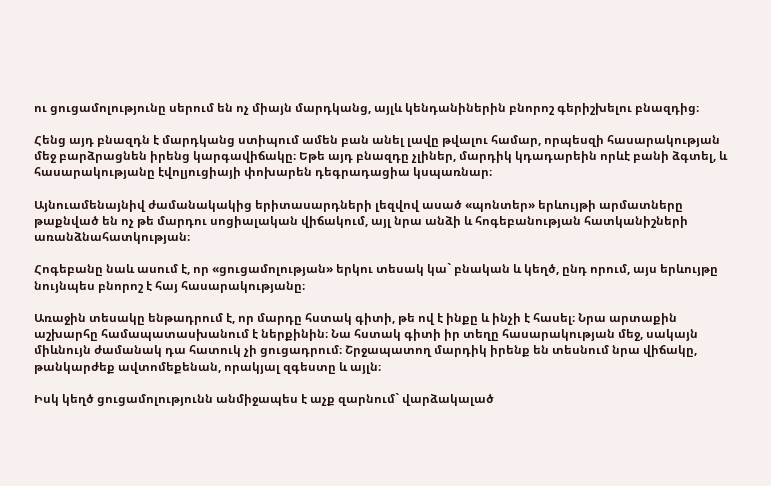ու ցուցամոլությունը սերում են ոչ միայն մարդկանց, այլև կենդանիներին բնորոշ գերիշխելու բնազդից։

Հենց այդ բնազդն է մարդկանց ստիպում ամեն բան անել լավը թվալու համար, որպեսզի հասարակության մեջ բարձրացնեն իրենց կարգավիճակը։ Եթե այդ բնազդը չլիներ, մարդիկ կդադարեին որևէ բանի ձգտել, և հասարակությանը էվոլյուցիայի փոխարեն դեգրադացիա կսպառնար։

Այնուամենայնիվ ժամանակակից երիտասարդների լեզվով ասած «պոնտեր» երևույթի արմատները թաքնված են ոչ թե մարդու սոցիալական վիճակում, այլ նրա անձի և հոգեբանության հատկանիշների առանձնահատկության։

Հոգեբանը նաև ասում է, որ «ցուցամոլության» երկու տեսակ կա` բնական և կեղծ, ընդ որում, այս երևույթը նույնպես բնորոշ է հայ հասարակությանը։

Առաջին տեսակը ենթադրում է, որ մարդը հստակ գիտի, թե ով է ինքը և ինչի է հասել։ Նրա արտաքին աշխարհը համապատասխանում է ներքինին։ Նա հստակ գիտի իր տեղը հասարակության մեջ, սակայն միևնույն ժամանակ դա հատուկ չի ցուցադրում։ Շրջապատող մարդիկ իրենք են տեսնում նրա վիճակը, թանկարժեք ավտոմեքենան, որակյալ զգեստը և այլն։

Իսկ կեղծ ցուցամոլությունն անմիջապես է աչք զարնում` վարձակալած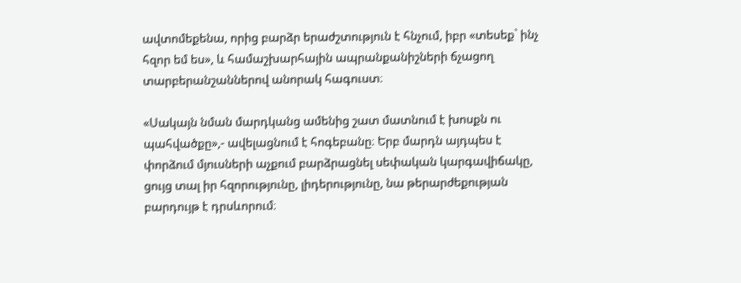ավտոմեքենա, որից բարձր երաժշտություն է հնչում, իբր «տեսեք` ինչ հզոր եմ ես», և համաշխարհային ապրանքանիշների ճչացող տարբերանշաններով անորակ հագուստ։

«Սակայն նման մարդկանց ամենից շատ մատնում է խոսքն ու պահվածքը»,- ավելացնում է հոգեբանը։ Երբ մարդն այդպես է փորձում մյուսների աչքում բարձրացնել սեփական կարգավիճակը, ցույց տալ իր հզորությունը, լիդերությունը, նա թերարժեքության բարդույթ է դրսևորում։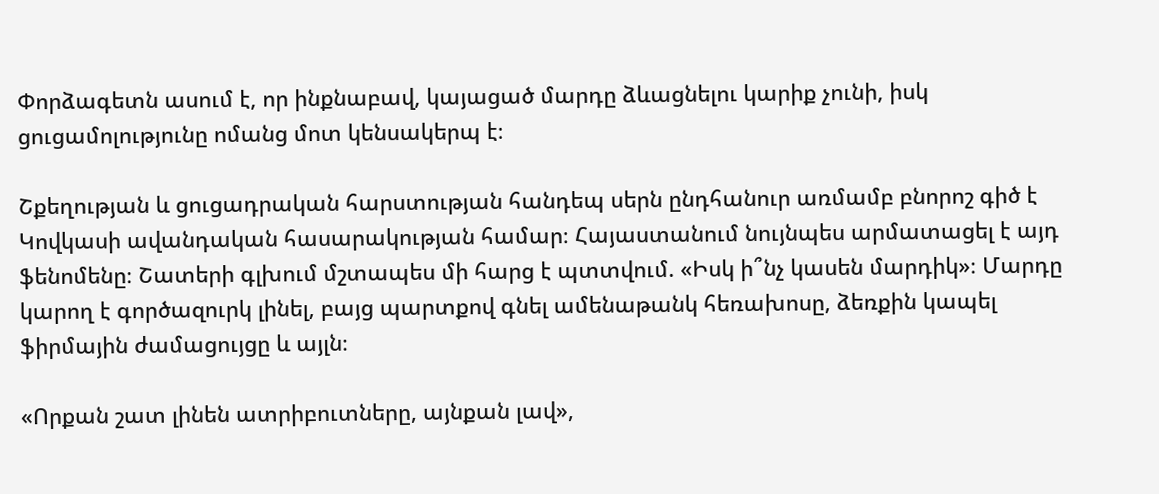Փորձագետն ասում է, որ ինքնաբավ, կայացած մարդը ձևացնելու կարիք չունի, իսկ ցուցամոլությունը ոմանց մոտ կենսակերպ է։

Շքեղության և ցուցադրական հարստության հանդեպ սերն ընդհանուր առմամբ բնորոշ գիծ է Կովկասի ավանդական հասարակության համար։ Հայաստանում նույնպես արմատացել է այդ ֆենոմենը։ Շատերի գլխում մշտապես մի հարց է պտտվում. «Իսկ ի՞նչ կասեն մարդիկ»։ Մարդը կարող է գործազուրկ լինել, բայց պարտքով գնել ամենաթանկ հեռախոսը, ձեռքին կապել ֆիրմային ժամացույցը և այլն։

«Որքան շատ լինեն ատրիբուտները, այնքան լավ»,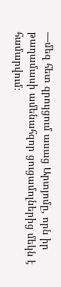—մեզ հետ զրույցում ասաց Արտյոմը, որն իր թաղամասի ամենահզոր ցուցամոլներից մեկն է համարվում։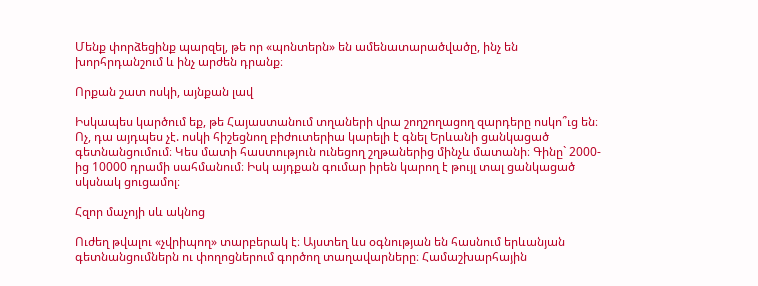Մենք փորձեցինք պարզել, թե որ «պոնտերն» են ամենատարածվածը, ինչ են խորհրդանշում և ինչ արժեն դրանք։

Որքան շատ ոսկի, այնքան լավ

Իսկապես կարծում եք, թե Հայաստանում տղաների վրա շողշողացող զարդերը ոսկո՞ւց են։ Ոչ, դա այդպես չէ. ոսկի հիշեցնող բիժուտերիա կարելի է գնել Երևանի ցանկացած գետնանցումում։ Կես մատի հաստություն ունեցող շղթաներից մինչև մատանի։ Գինը` 2000-ից 10000 դրամի սահմանում։ Իսկ այդքան գումար իրեն կարող է թույլ տալ ցանկացած սկսնակ ցուցամոլ։

Հզոր մաչոյի սև ակնոց

Ուժեղ թվալու «չվրիպող» տարբերակ է։ Այստեղ ևս օգնության են հասնում երևանյան գետնանցումներն ու փողոցներում գործող տաղավարները։ Համաշխարհային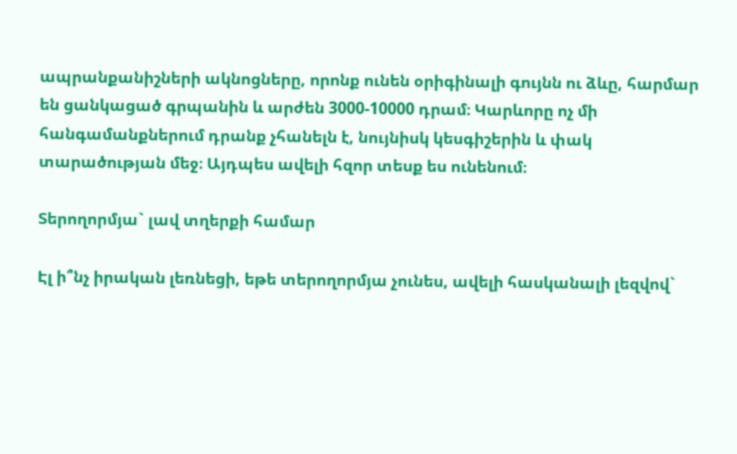ապրանքանիշների ակնոցները, որոնք ունեն օրիգինալի գույնն ու ձևը, հարմար են ցանկացած գրպանին և արժեն 3000-10000 դրամ։ Կարևորը ոչ մի հանգամանքներում դրանք չհանելն է, նույնիսկ կեսգիշերին և փակ տարածության մեջ։ Այդպես ավելի հզոր տեսք ես ունենում։

Տերողորմյա` լավ տղերքի համար

Էլ ի՞նչ իրական լեռնեցի, եթե տերողորմյա չունես, ավելի հասկանալի լեզվով`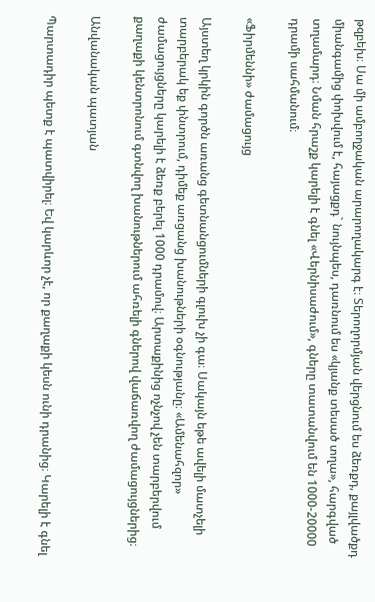թզբեխ։ Սա մի ամբողջական արարողակարգ է։ Տերողորմյան վերցնում ես ձեռքդ, քայլվածքդ միանգամից փոխվում է, հայացքդ` նույնպես, դառնում ես «կյանք տեսած տղա», հարգված տղամարդ։ Նման հրաշք կարելի է գնել «Վերնիսաժում», գները տատանվում են 1000-20000 դրամի սահմանում։

«Ֆիրմեննի» ժամացույց

Այստեղ կրկին գործն առանց գետնանցումների գլուխ չի գա։ Սակայն եթե ավելի մատչելի տարբերակ եք փնտրում, դիմեք առցանց խանութների օգնությանը։ «Ամենահզոր» ժամացույցները կարելի է ձեռք բերել 1000 դրամով։ Արտաքինից ոչնչով չեն տարբերվում քաղաքի կենտրոնում գտնվող խանութներում ահռելի գներով վաճառվող ժամացույցներից։

Անվանական պատյան

Պարտադիր պետք է պատվիրել։ Եվ կարևոր չէ, որ քաղաքի կեսն ունի դրանից։ Կարելի է գնել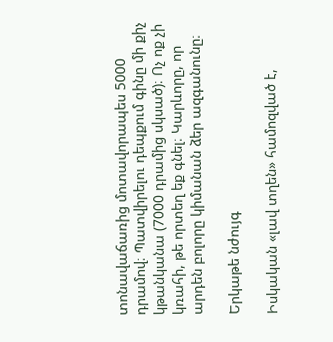տոնավաճառից մոտավորապես 5000 դրամով։ Պատվիրելու դեպքում գինը մի քիչ կթանկանա (7000 դրամից սկսած)։ Ոչ ոք չի կռահի, թե որտեղ եք գնել։ Կարևորը, որ արդեն բոլորը կիմանան ձեր ազգանունը։

Երկաթե նժույգ

Իսկական «լավ տղեն» համոզված է,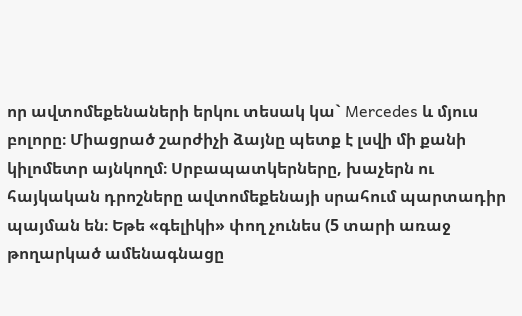որ ավտոմեքենաների երկու տեսակ կա` Mercedes և մյուս բոլորը։ Միացրած շարժիչի ձայնը պետք է լսվի մի քանի կիլոմետր այնկողմ։ Սրբապատկերները, խաչերն ու հայկական դրոշները ավտոմեքենայի սրահում պարտադիր պայման են։ Եթե «գելիկի» փող չունես (5 տարի առաջ թողարկած ամենագնացը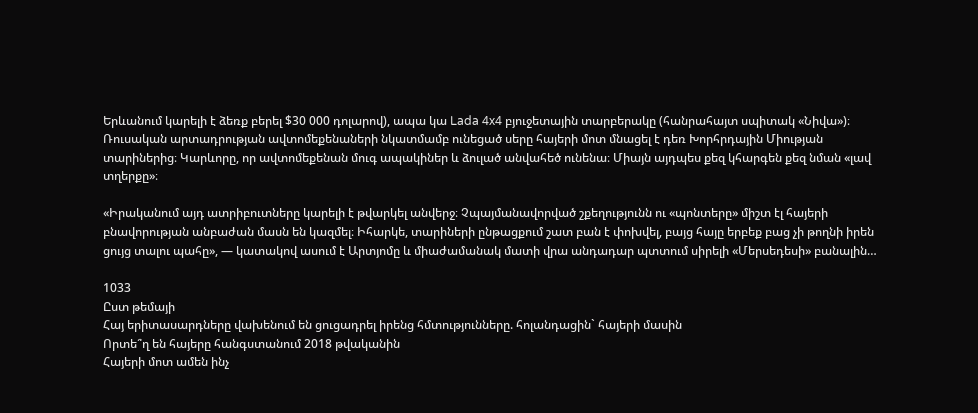Երևանում կարելի է ձեռք բերել $30 000 դոլարով), ապա կա Lada 4х4 բյուջետային տարբերակը (հանրահայտ սպիտակ «Նիվա»)։ Ռուսական արտադրության ավտոմեքենաների նկատմամբ ունեցած սերը հայերի մոտ մնացել է դեռ Խորհրդային Միության տարիներից։ Կարևորը, որ ավտոմեքենան մուգ ապակիներ և ձուլած անվահեծ ունենա։ Միայն այդպես քեզ կհարգեն քեզ նման «լավ տղերքը»։

«Իրականում այդ ատրիբուտները կարելի է թվարկել անվերջ։ Չպայմանավորված շքեղությունն ու «պոնտերը» միշտ էլ հայերի բնավորության անբաժան մասն են կազմել։ Իհարկե, տարիների ընթացքում շատ բան է փոխվել, բայց հայը երբեք բաց չի թողնի իրեն ցույց տալու պահը», — կատակով ասում է Արտյոմը և միաժամանակ մատի վրա անդադար պտտում սիրելի «Մերսեդեսի» բանալին…

1033
Ըստ թեմայի
Հայ երիտասարդները վախենում են ցուցադրել իրենց հմտությունները. հոլանդացին` հայերի մասին
Որտե՞ղ են հայերը հանգստանում 2018 թվականին
Հայերի մոտ ամեն ինչ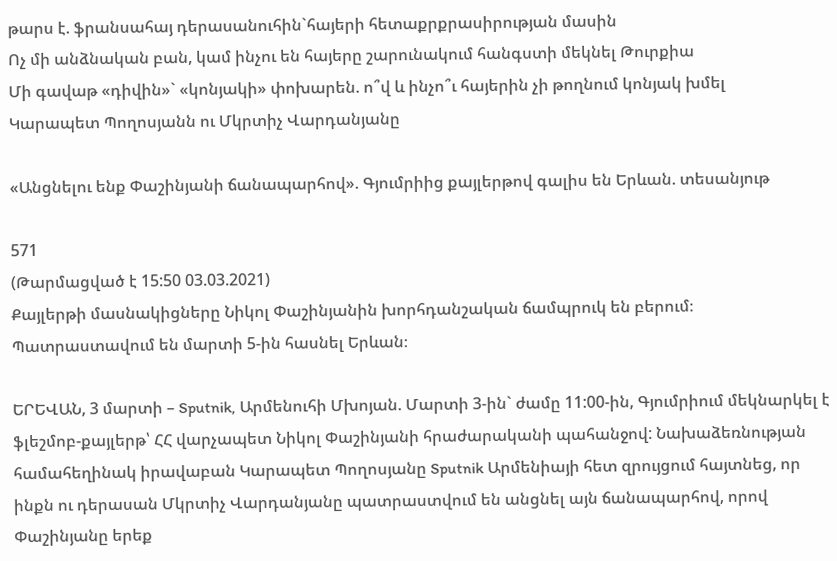թարս է. ֆրանսահայ դերասանուհին`հայերի հետաքրքրասիրության մասին
Ոչ մի անձնական բան, կամ ինչու են հայերը շարունակում հանգստի մեկնել Թուրքիա
Մի գավաթ «դիվին»` «կոնյակի» փոխարեն. ո՞վ և ինչո՞ւ հայերին չի թողնում կոնյակ խմել
Կարապետ Պողոսյանն ու Մկրտիչ Վարդանյանը

«Անցնելու ենք Փաշինյանի ճանապարհով». Գյումրիից քայլերթով գալիս են Երևան. տեսանյութ

571
(Թարմացված է 15:50 03.03.2021)
Քայլերթի մասնակիցները Նիկոլ Փաշինյանին խորհդանշական ճամպրուկ են բերում։ Պատրաստավում են մարտի 5-ին հասնել Երևան։

ԵՐԵՎԱՆ, 3 մարտի – Sputnik, Արմենուհի Մխոյան. Մարտի 3-ին` ժամը 11:00-ին, Գյումրիում մեկնարկել է ֆլեշմոբ-քայլերթ՝ ՀՀ վարչապետ Նիկոլ Փաշինյանի հրաժարականի պահանջով: Նախաձեռնության համահեղինակ իրավաբան Կարապետ Պողոսյանը Sputnik Արմենիայի հետ զրույցում հայտնեց, որ ինքն ու դերասան Մկրտիչ Վարդանյանը պատրաստվում են անցնել այն ճանապարհով, որով Փաշինյանը երեք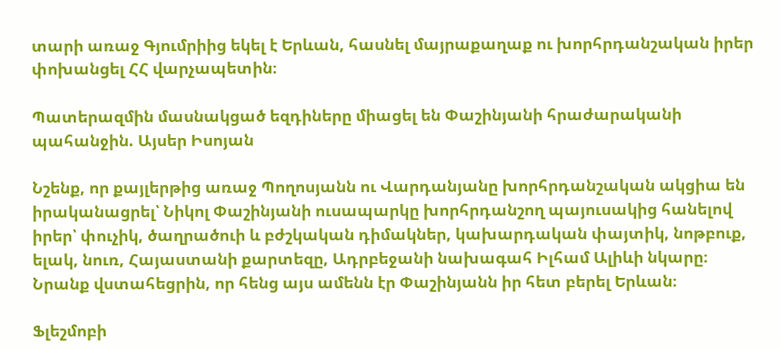տարի առաջ Գյումրիից եկել է Երևան, հասնել մայրաքաղաք ու խորհրդանշական իրեր փոխանցել ՀՀ վարչապետին։

Պատերազմին մասնակցած եզդիները միացել են Փաշինյանի հրաժարականի պահանջին. Այսեր Իսոյան

Նշենք, որ քայլերթից առաջ Պողոսյանն ու Վարդանյանը խորհրդանշական ակցիա են իրականացրել՝ Նիկոլ Փաշինյանի ուսապարկը խորհրդանշող պայուսակից հանելով իրեր՝ փուչիկ, ծաղրածուի և բժշկական դիմակներ, կախարդական փայտիկ, նոթբուք, ելակ, նուռ, Հայաստանի քարտեզը, Ադրբեջանի նախագահ Իլհամ Ալիևի նկարը։ Նրանք վստահեցրին, որ հենց այս ամենն էր Փաշինյանն իր հետ բերել Երևան։

Ֆլեշմոբի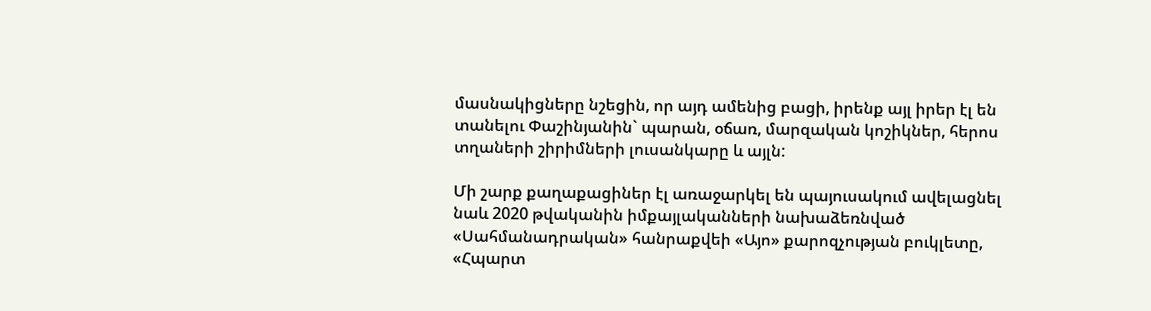մասնակիցները նշեցին, որ այդ ամենից բացի, իրենք այլ իրեր էլ են տանելու Փաշինյանին` պարան, օճառ, մարզական կոշիկներ, հերոս տղաների շիրիմների լուսանկարը և այլն:

Մի շարք քաղաքացիներ էլ առաջարկել են պայուսակում ավելացնել նաև 2020 թվականին իմքայլականների նախաձեռնված «Սահմանադրական» հանրաքվեի «Այո» քարոզչության բուկլետը, «Հպարտ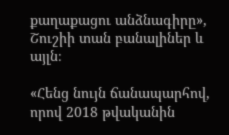քաղաքացու անձնագիրը», Շուշիի տան բանալիներ և այլն։

«Հենց նույն ճանապարհով, որով 2018 թվականին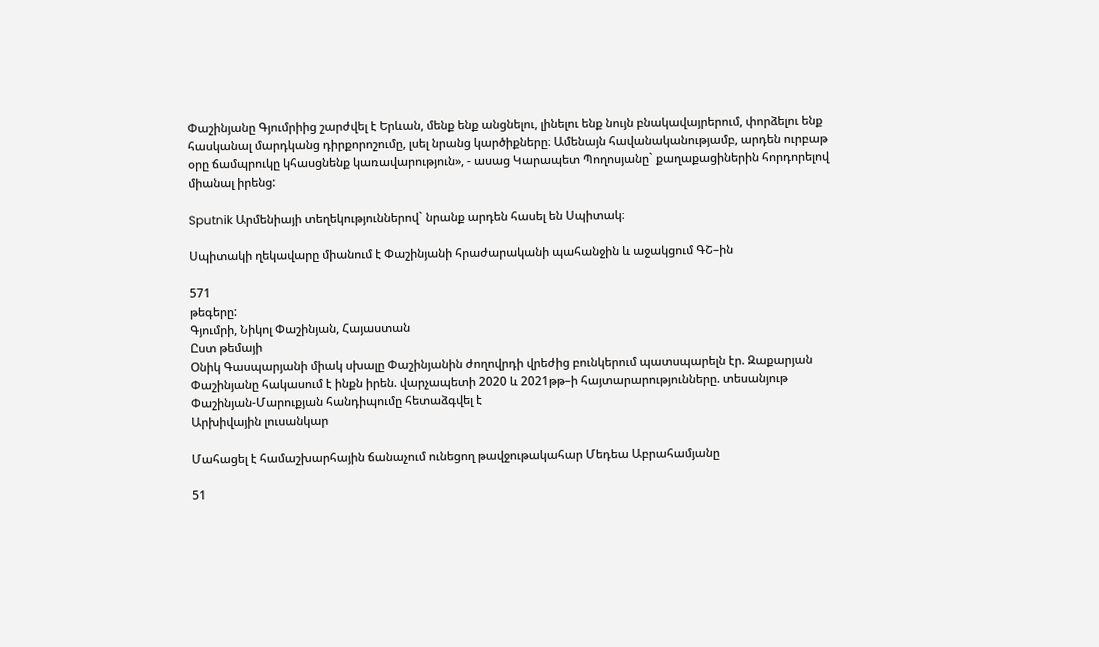Փաշինյանը Գյումրիից շարժվել է Երևան, մենք ենք անցնելու, լինելու ենք նույն բնակավայրերում, փորձելու ենք հասկանալ մարդկանց դիրքորոշումը, լսել նրանց կարծիքները։ Ամենայն հավանականությամբ, արդեն ուրբաթ օրը ճամպրուկը կհասցնենք կառավարություն», - ասաց Կարապետ Պողոսյանը` քաղաքացիներին հորդորելով միանալ իրենց:

Sputnik Արմենիայի տեղեկություններով` նրանք արդեն հասել են Սպիտակ։

Սպիտակի ղեկավարը միանում է Փաշինյանի հրաժարականի պահանջին և աջակցում ԳՇ–ին

571
թեգերը:
Գյումրի, Նիկոլ Փաշինյան, Հայաստան
Ըստ թեմայի
Օնիկ Գասպարյանի միակ սխալը Փաշինյանին ժողովրդի վրեժից բունկերում պատսպարելն էր. Զաքարյան
Փաշինյանը հակասում է ինքն իրեն. վարչապետի 2020 և 2021թթ–ի հայտարարությունները. տեսանյութ
Փաշինյան-Մարուքյան հանդիպումը հետաձգվել է
Արխիվային լուսանկար

Մահացել է համաշխարհային ճանաչում ունեցող թավջութակահար Մեդեա Աբրահամյանը

51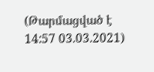(Թարմացված է 14:57 03.03.2021)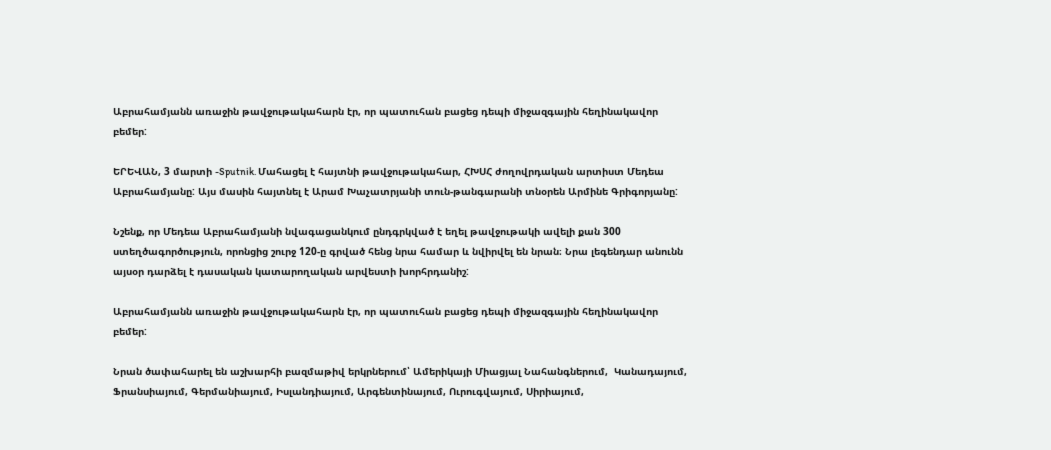Աբրահամյանն առաջին թավջութակահարն էր, որ պատուհան բացեց դեպի միջազգային հեղինակավոր բեմեր:

ԵՐԵՎԱՆ, 3 մարտի -Sputnik. Մահացել է հայտնի թավջութակահար, ՀԽՍՀ ժողովրդական արտիստ Մեդեա Աբրահամյանը: Այս մասին հայտնել է Արամ Խաչատրյանի տուն-թանգարանի տնօրեն Արմինե Գրիգորյանը:

Նշենք, որ Մեդեա Աբրահամյանի նվագացանկում ընդգրկված է եղել թավջութակի ավելի քան 300 ստեղծագործություն, որոնցից շուրջ 120-ը գրված հենց նրա համար և նվիրվել են նրան։ Նրա լեգենդար անունն այսօր դարձել է դասական կատարողական արվեստի խորհրդանիշ:

Աբրահամյանն առաջին թավջութակահարն էր, որ պատուհան բացեց դեպի միջազգային հեղինակավոր բեմեր:

Նրան ծափահարել են աշխարհի բազմաթիվ երկրներում՝ Ամերիկայի Միացյալ Նահանգներում,  Կանադայում,  Ֆրանսիայում, Գերմանիայում, Իսլանդիայում, Արգենտինայում, Ուրուգվայում, Սիրիայում,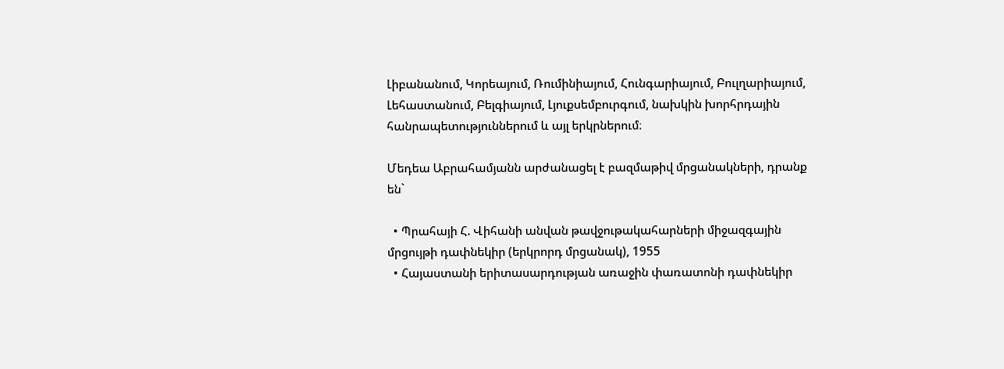Լիբանանում, Կորեայում, Ռումինիայում, Հունգարիայում, Բուլղարիայում, Լեհաստանում, Բելգիայում, Լյուքսեմբուրգում, նախկին խորհրդային հանրապետություններում և այլ երկրներում։

Մեդեա Աբրահամյանն արժանացել է բազմաթիվ մրցանակների, դրանք են`

  • Պրահայի Հ. Վիհանի անվան թավջութակահարների միջազգային մրցույթի դափնեկիր (երկրորդ մրցանակ), 1955
  • Հայաստանի երիտասարդության առաջին փառատոնի դափնեկիր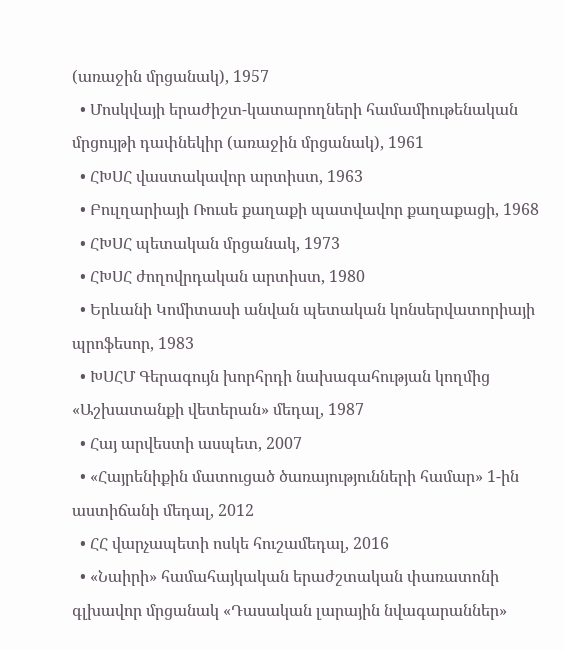(առաջին մրցանակ), 1957
  • Մոսկվայի երաժիշտ-կատարողների համամիութենական մրցույթի դափնեկիր (առաջին մրցանակ), 1961
  • ՀԽՍՀ վաստակավոր արտիստ, 1963
  • Բուլղարիայի Ռուսե քաղաքի պատվավոր քաղաքացի, 1968
  • ՀԽՍՀ պետական մրցանակ, 1973
  • ՀԽՍՀ ժողովրդական արտիստ, 1980
  • Երևանի Կոմիտասի անվան պետական կոնսերվատորիայի պրոֆեսոր, 1983
  • ԽՍՀՄ Գերագույն խորհրդի նախագահության կողմից «Աշխատանքի վետերան» մեդալ, 1987
  • Հայ արվեստի ասպետ, 2007
  • «Հայրենիքին մատուցած ծառայությունների համար» 1-ին աստիճանի մեդալ, 2012
  • ՀՀ վարչապետի ոսկե հուշամեդալ, 2016
  • «Նաիրի» համահայկական երաժշտական փառատոնի գլխավոր մրցանակ «Դասական լարային նվագարաններ»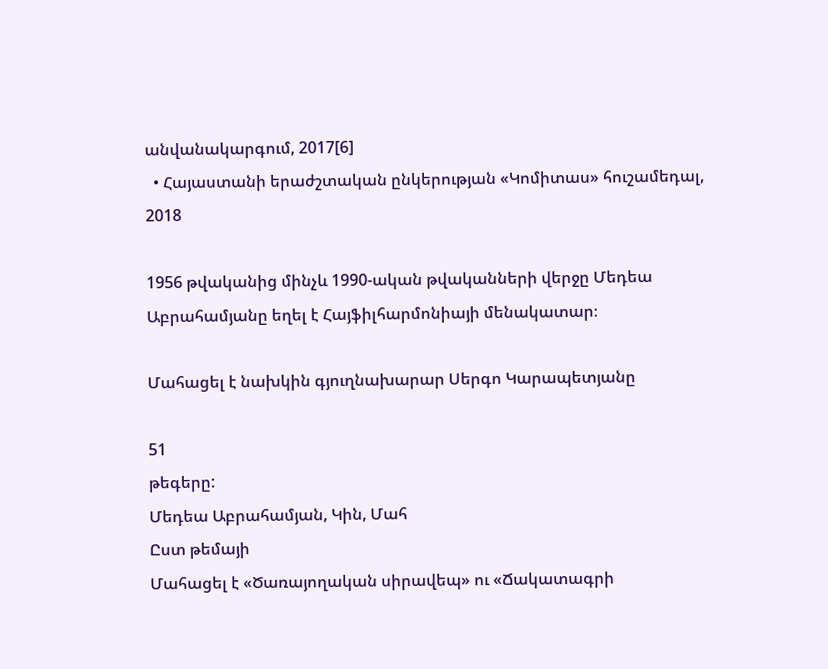անվանակարգում, 2017[6]
  • Հայաստանի երաժշտական ընկերության «Կոմիտաս» հուշամեդալ, 2018

1956 թվականից մինչև 1990-ական թվականների վերջը Մեդեա Աբրահամյանը եղել է Հայֆիլհարմոնիայի մենակատար։

Մահացել է նախկին գյուղնախարար Սերգո Կարապետյանը

51
թեգերը:
Մեդեա Աբրահամյան, Կին, Մահ
Ըստ թեմայի
Մահացել է «Ծառայողական սիրավեպ» ու «Ճակատագրի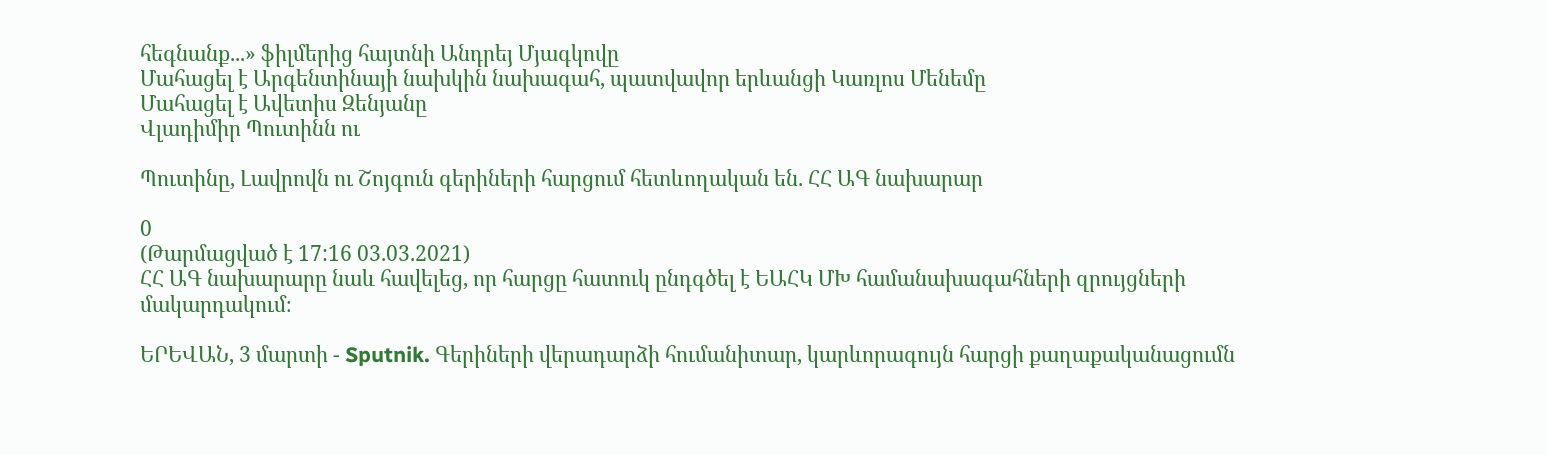հեգնանք...» ֆիլմերից հայտնի Անդրեյ Մյագկովը
Մահացել է Արգենտինայի նախկին նախագահ, պատվավոր երևանցի Կառլոս Մենեմը
Մահացել է Ավետիս Զենյանը
Վլադիմիր Պուտինն ու

Պուտինը, Լավրովն ու Շոյգուն գերիների հարցում հետևողական են. ՀՀ ԱԳ նախարար

0
(Թարմացված է 17:16 03.03.2021)
ՀՀ ԱԳ նախարարը նաև հավելեց, որ հարցը հատուկ ընդգծել է ԵԱՀԿ ՄԽ համանախագահների զրույցների մակարդակում։

ԵՐԵՎԱՆ, 3 մարտի - Sputnik. Գերիների վերադարձի հումանիտար, կարևորագույն հարցի քաղաքականացումն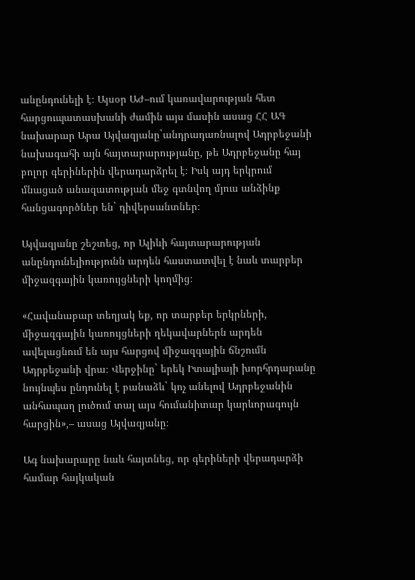անընդունելի է։ Այսօր ԱԺ–ում կառավարության հետ հարցուպատասխանի ժամին այս մասին ասաց ՀՀ ԱԳ նախարար Արա Այվազյանը`անդրադառնալով Ադրբեջանի նախագահի այն հայտարարությանը, թե Ադրբեջանը հայ բոլոր գերիներին վերադարձրել է։ Իսկ այդ երկրում մնացած անազատության մեջ գտնվող մյուս անձինք հանցագործներ են` դիվերսանտներ։

Այվազյանը շեշտեց, որ Ալիևի հայտարարության անընդունելիությունն արդեն հաստատվել է նաև տարբեր միջազգային կառույցների կողմից։

«Հավանաբար տեղյակ եք, որ տարբեր երկրների, միջազգային կառույցների ղեկավարներն արդեն ավելացնում են այս հարցով միջազգային ճնշումն Ադրբեջանի վրա։ Վերջինը` երեկ Իտալիայի խորհրդարանը նույնպես ընդունել է բանաձև` կոչ անելով Ադրբեջանին անհապաղ լուծում տալ այս հումանիտար կարևորագույն հարցին»,– ասաց Այվազյանը։

Ագ նախարարը նաև հայտնեց, որ գերիների վերադարձի համար հայկական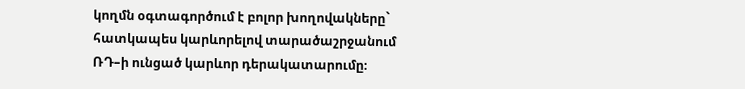կողմն օգտագործում է բոլոր խողովակները` հատկապես կարևորելով տարածաշրջանում ՌԴ–ի ունցած կարևոր դերակատարումը։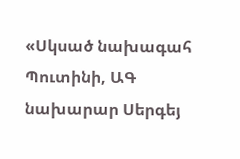«Սկսած նախագահ Պուտինի, ԱԳ նախարար Սերգեյ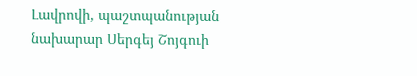Լավրովի, պաշտպանության նախարար Սերգեյ Շոյգուի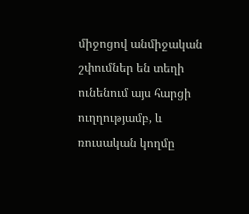միջոցով անմիջական շփումներ են տեղի ունենում այս հարցի ուղղությամբ, և ռուսական կողմը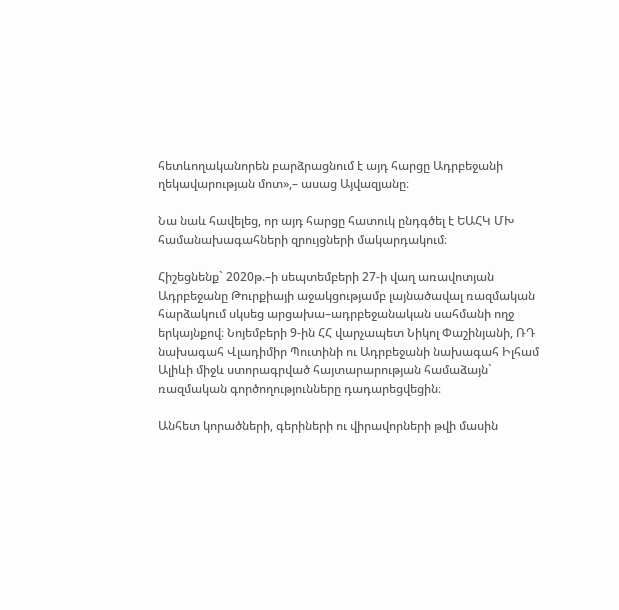հետևողականորեն բարձրացնում է այդ հարցը Ադրբեջանի ղեկավարության մոտ»,– ասաց Այվազյանը։

Նա նաև հավելեց, որ այդ հարցը հատուկ ընդգծել է ԵԱՀԿ ՄԽ համանախագահների զրույցների մակարդակում։

Հիշեցնենք` 2020թ.–ի սեպտեմբերի 27-ի վաղ առավոտյան Ադրբեջանը Թուրքիայի աջակցությամբ լայնածավալ ռազմական հարձակում սկսեց արցախա–ադրբեջանական սահմանի ողջ երկայնքով։ Նոյեմբերի 9-ին ՀՀ վարչապետ Նիկոլ Փաշինյանի, ՌԴ նախագահ Վլադիմիր Պուտինի ու Ադրբեջանի նախագահ Իլհամ Ալիևի միջև ստորագրված հայտարարության համաձայն` ռազմական գործողությունները դադարեցվեցին։

Անհետ կորածների, գերիների ու վիրավորների թվի մասին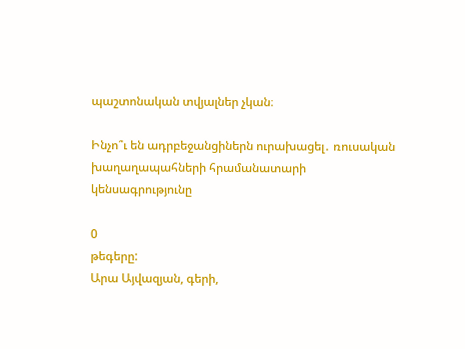պաշտոնական տվյալներ չկան։

Ինչո՞ւ են ադրբեջանցիներն ուրախացել․ ռուսական խաղաղապահների հրամանատարի կենսագրությունը

0
թեգերը:
Արա Այվազյան, գերի,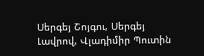Սերգեյ Շոյգու, Սերգեյ Լավրով, Վլադիմիր Պուտին